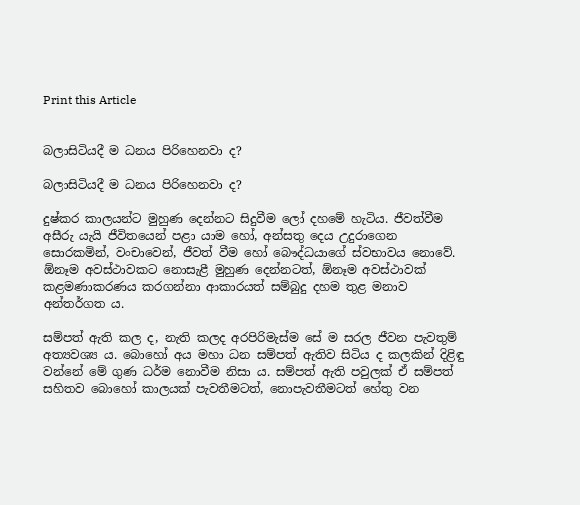Print this Article


බලාසිටියදී ම ධනය පිරිහෙනවා ද?

බලාසිටියදී ම ධනය පිරිහෙනවා ද?

දුෂ්කර කාලයන්ට මුහුණ දෙන්නට සිදුවීම ලෝ දහමේ හැටිය. ජීවත්වීම අසීරු යැයි ජීවිතයෙන් පළා යාම හෝ, අන්සතු දෙය උදුරාගෙන සොරකමින්, වංචාවෙන්, ජීවත් වීම හෝ බෞද්ධයාගේ ස්වභාවය නොවේ. ඕනෑම අවස්ථාවකට නොසැළී මුහුණ දෙන්නටත්, ඕනෑම අවස්ථාවක් කළමණාකරණය කරගන්නා ආකාරයත් සම්බුදු දහම තුළ මනාව අන්තර්ගත ය.

සම්පත් ඇති කල ද, නැති කලද අරපිරිමැස්ම සේ ම සරල ජීවන පැවතුම් අත්‍යවශ්‍ය ය. බොහෝ අය මහා ධන සම්පත් ඇතිව සිටිය ද කලකින් දිළිඳු වන්නේ මේ ගුණ ධර්ම නොවීම නිසා ය. සම්පත් ඇති පවුලක් ඒ සම්පත් සහිතව බොහෝ කාලයක් පැවතීමටත්, නොපැවතීමටත් හේතු වන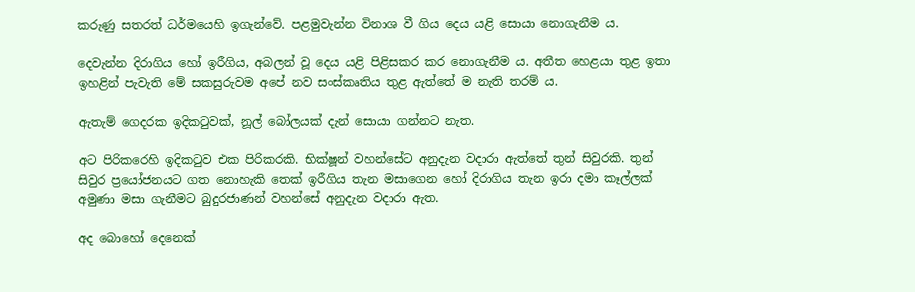කරුණු සතරත් ධර්මයෙහි ඉගැන්වේ. පළමුවැන්න විනාශ වී ගිය දෙය යළි සොයා නොගැනීම ය.

දෙවැන්න දිරාගිය හෝ ඉරීගිය, අබලන් වූ දෙය යළි පිළිසකර කර නොගැනීම ය. අතීත හෙළයා තුළ ඉතා ඉහළින් පැවැති මේ සකසුරුවම අපේ නව සංස්කෘතිය තුළ ඇත්තේ ම නැති තරම් ය.

ඇතැම් ගෙදරක ඉදිකටුවක්, නූල් බෝලයක් දැන් සොයා ගන්නට නැත.

අට පිරිකරෙහි ඉදිකටුව එක පිරිකරකි. භික්ෂූන් වහන්සේට අනුදැන වදාරා ඇත්තේ තුන් සිවුරකි. තුන් සිවුර ප්‍රයෝජනයට ගත නොහැකි තෙක් ඉරීගිය තැන මසාගෙන හෝ දිරාගිය තැන ඉරා දමා කෑල්ලක් අමුණා මසා ගැනීමට බුදුරජාණන් වහන්සේ අනුදැන වදාරා ඇත.

අද බොහෝ දෙනෙක්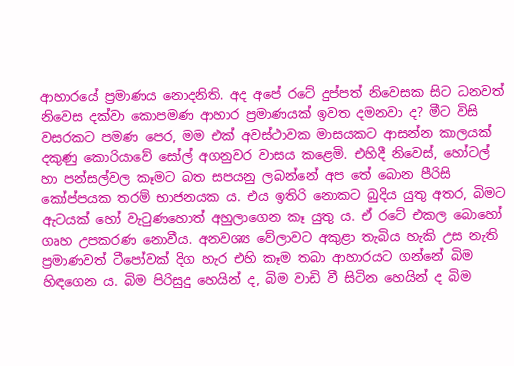ආහාරයේ ප්‍රමාණය නොදනිති. අද අපේ රටේ දුප්පත් නිවෙසක සිට ධනවත් නිවෙස දක්වා කොපමණ ආහාර ප්‍රමාණයක් ඉවත දමනවා ද? මීට විසි වසරකට පමණ පෙර, මම එක් අවස්ථාවක මාසයකට ආසන්න කාලයක් දකුණු කොරියාවේ සෝල් අගනුවර වාසය කළෙමි. එහිදී නිවෙස්, හෝටල් හා පන්සල්වල කෑමට බත සපයනු ලබන්නේ අප තේ බොන පීරිසි කෝප්පයක තරම් භාජනයක ය. එය ඉතිරි නොකට බුදිය යුතු අතර, බිමට ඇටයක් හෝ වැටුණහොත් අහුලාගෙන කෑ යුතු ය. ඒ රටේ එකල බොහෝ ගෘහ උපකරණ නොවීය. අනවශ්‍ය වේලාවට අකුළා තැබිය හැකි උස නැති ප්‍රමාණවත් ටීපෝවක් දිග හැර එහි කෑම තබා ආහාරයට ගන්නේ බිම හිඳගෙන ය. බිම පිරිසුදු හෙයින් ද, බිම වාඩි වී සිටින හෙයින් ද බිම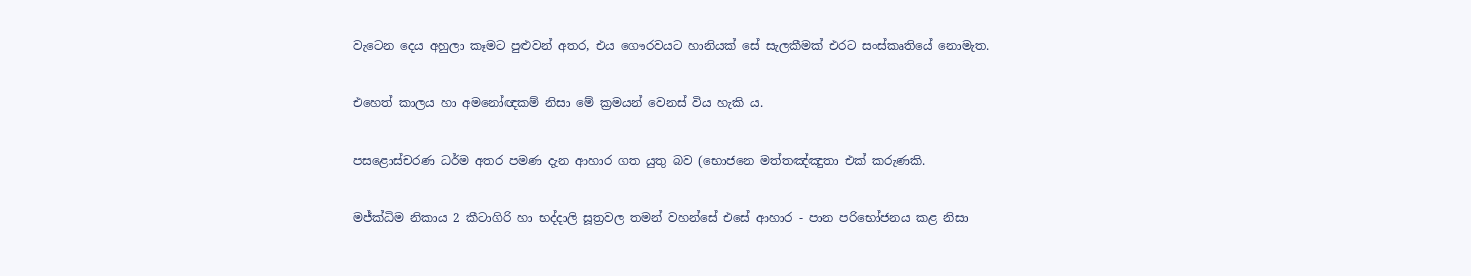වැටෙන දෙය අහුලා කෑමට පුළුවන් අතර, එය ගෞරවයට හානියක් සේ සැලකීමක් එරට සංස්කෘතියේ නොමැත.

එහෙත් කාලය හා අමනෝඥකම් නිසා මේ ක්‍රමයන් වෙනස් විය හැකි ය.

පසළොස්චරණ ධර්ම අතර පමණ දැන ආහාර ගත යුතු බව (භොජනෙ මත්තඤ්ඤුතා එක් කරුණකි.

මජ්ක්‍ධිම නිකාය 2 කීටාගිරි හා භද්දාලි සූත්‍රවල තමන් වහන්සේ එසේ ආහාර - පාන පරිභෝජනය කළ නිසා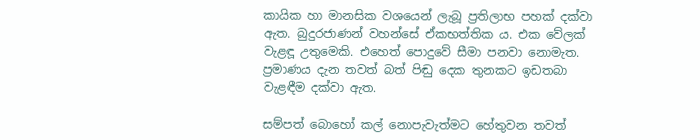කායික හා මානසික වශයෙන් ලැබූ ප්‍රතිලාභ පහක් දක්වා ඇත. බුදුරජාණන් වහන්සේ ඒකභත්තික ය. එක වේලක් වැළඳූ උතුමෙකි. එහෙත් පොදුවේ සීමා පනවා නොමැත. ප්‍රමාණය දැන තවත් බත් පිඬු දෙක තුනකට ඉඩතබා වැළඳීම දක්වා ඇත.

සම්පත් බොහෝ කල් නොපැවැත්මට හේතුවන තවත්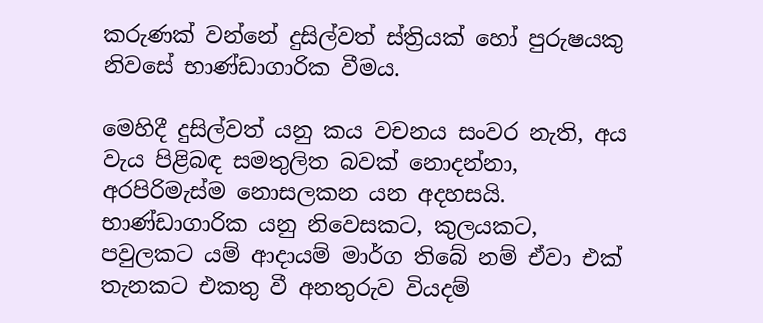කරුණක් වන්නේ දුසිල්වත් ස්ත්‍රියක් හෝ පුරුෂයකු නිවසේ භාණ්ඩාගාරික වීමය.

මෙහිදී දුසිල්වත් යනු කය වචනය සංවර නැති, අය වැය පිළිබඳ සමතුලිත බවක් නොදන්නා, අරපිරිමැස්ම නොසලකන යන අදහසයි. භාණ්ඩාගාරික යනු නිවෙසකට, කුලයකට, පවුලකට යම් ආදායම් මාර්ග තිබේ නම් ඒවා එක් තැනකට එකතු වී අනතුරුව වියදම්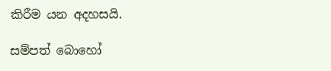කිරීම යන අදහසයි.

සම්පත් බොහෝ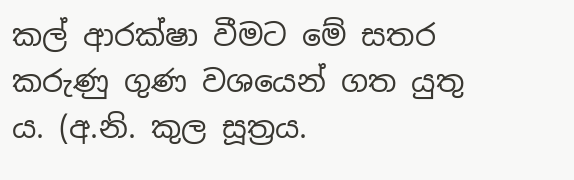කල් ආරක්ෂා වීමට මේ සතර කරුණු ගුණ වශයෙන් ගත යුතු ය. (අ.නි. කුල සූත්‍රය.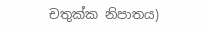චතුක්ක නිපාතය)